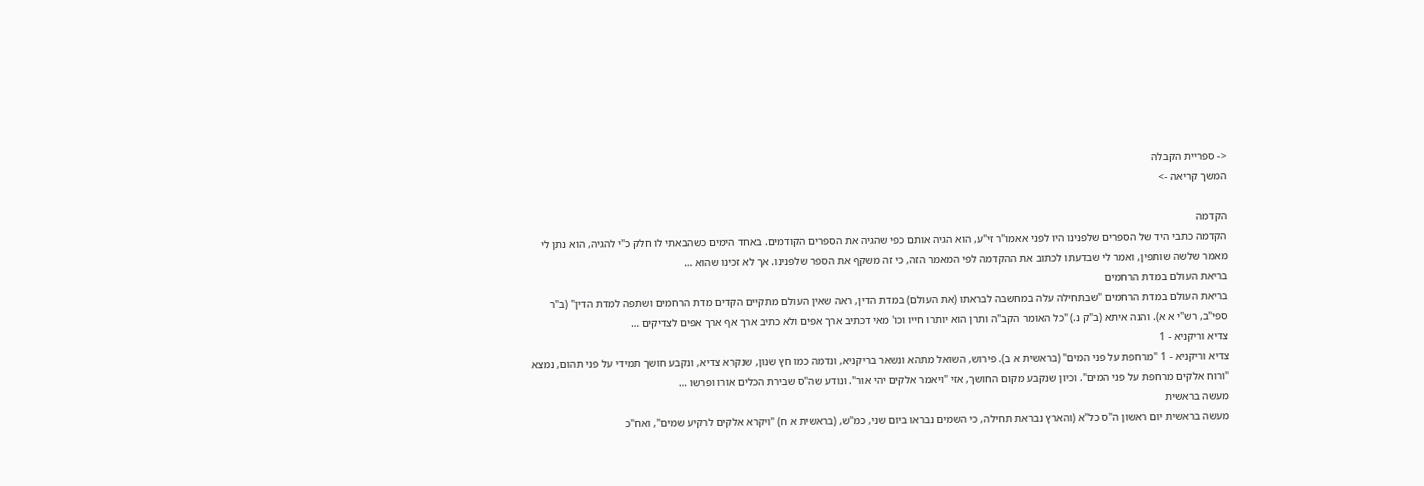<- ספריית הקבלה
המשך קריאה ->

הקדמה
הקדמה כתבי היד של הספרים שלפנינו היו לפני אאמו"ר זי"ע, הוא הגיה אותם כפי שהגיה את הספרים הקודמים. באחד הימים כשהבאתי לו חלק כ"י להגיה, הוא נתן לי מאמר שלשה שותפין, ואמר לי שבדעתו לכתוב את ההקדמה לפי המאמר הזה, כי זה משקף את הספר שלפנינו. אך לא זכינו שהוא …
בריאת העולם במדת הרחמים
בריאת העולם במדת הרחמים "שבתחילה עלה במחשבה לבראתו (את העולם) במדת הדין, ראה שאין העולם מתקיים הקדים מדת הרחמים ושתפה למדת הדין" (ב"ר ספי"ב, רש"י א א). והנה איתא (ב"ק נ.) "כל האומר הקב"ה ותרן הוא יותרו חייו וכו' מאי דכתיב ארך אפים ולא כתיב ארך אף ארך אפים לצדיקים …
צדיא וריקניא - 1
צדיא וריקניא - 1 "מרחפת על פני המים" (בראשית א ב). פירוש, השואל מתהא ונשאר בריקניא, ונדמה כמו חץ שנון, שנקרא צדיא, ונקבע חושך תמידי על פני תהום, נמצא "ורוח אלקים מרחפת על פני המים". וכיון שנקבע מקום החושך, אזי "ויאמר אלקים יהי אור". ונודע שה"ס שבירת הכלים אורו ופרשו …
מעשה בראשית
מעשה בראשית יום ראשון ה"ס כל"א (והארץ נבראת תחילה, כי השמים נבראו ביום שני, כמ"ש, (בראשית א ח) "ויקרא אלקים לרקיע שמים", ואח"כ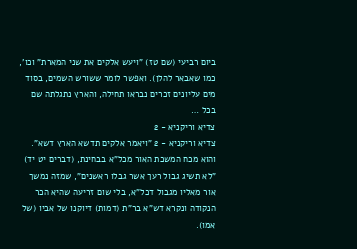ביום רביעי (שם טז) "ויעש אלקים את שני המארת" וכו', כמו שאבאר להלן). ואפשר לומר ששורש השמים, בסוד מים עליונים זכרים נבראו תחילה, והארץ נתגלתה שם בכל …
צדיא וריקניא - 2
צדיא וריקניא - 2 "ויאמר אלקים תדשא הארץ דשא". והוא מכח המשכת האור מכל"א בבחינת, (דברים יט יד) "לא תשיג גבול רעך אשר גבלו ראשנים", שמזה נמשך אור מאליו מגבול דכל"א, בלי שום זריעה שהיא הכר הנקודה ונקרא דש"א בר"ת (דמות) דיוקנו של אביו (של אמו).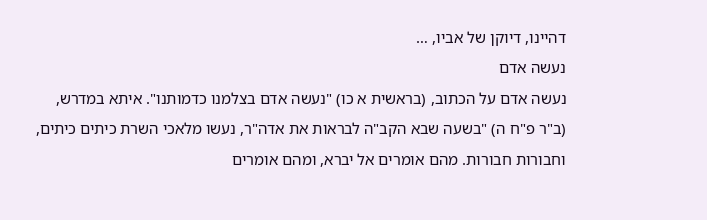דהיינו, דיוקן של אביו, …
נעשה אדם
נעשה אדם על הכתוב, (בראשית א כו) "נעשה אדם בצלמנו כדמותנו". איתא במדרש, (ב"ר פ"ח ה) "בשעה שבא הקב"ה לבראות את אדה"ר, נעשו מלאכי השרת כיתים כיתים, וחבורות חבורות. מהם אומרים אל יברא, ומהם אומרים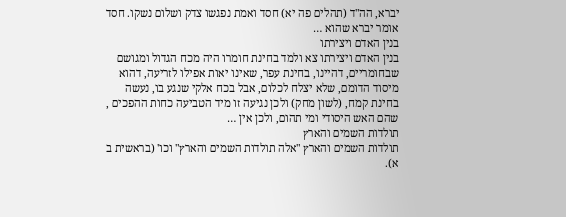יברא, הה"ד (תהלים פה יא) חסד ואמת נפגשו צדק ושלום נשקו. חסד אומר יברא שהוא …
בנין האדם ויצירתו
בנין האדם ויצירתו צא ולמד בחינת חומרו היה מכח הגדול ומגושם שבחומריים, דהיינו, בחינת עפר, שאינו יאות אפילו לזריעה, דהוא מיסוד הדומם, שלא יצלח לכלום, אבל בכח אלקי שנגע בו, נעשה בחינת קמח, (לשון מחק) ולכן נגיעה זו מיד הטביעה כחות ההפכים , שהם האש היסודי ומי תהום, ולכן אין …
תולדות השמים והארץ
תולדות השמים והארץ "אלה תולדות השמים והארץ" וכו' (בראשית ב א).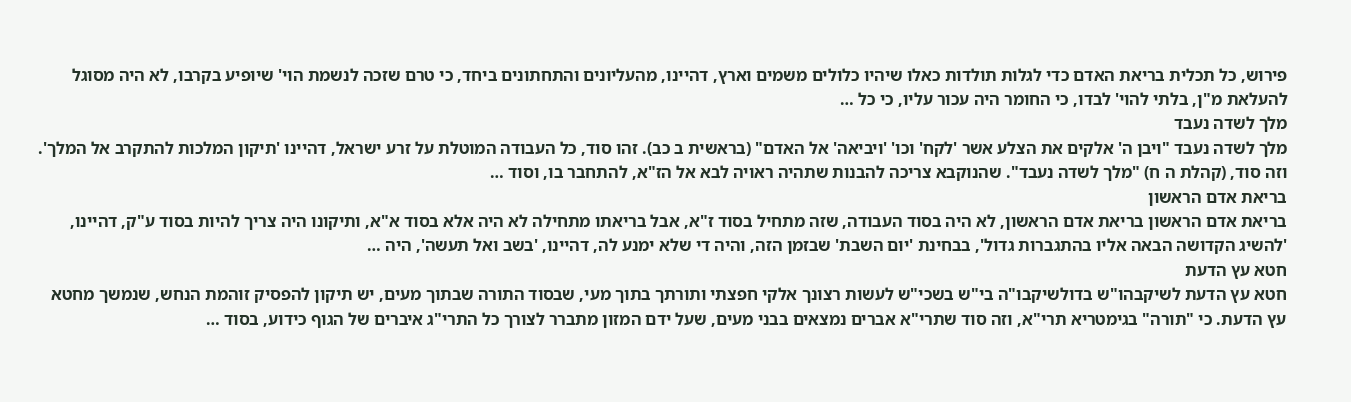פירוש, כל תכלית בריאת האדם כדי לגלות תולדות כאלו שיהיו כלולים משמים וארץ, דהיינו, מהעליונים והתחתונים ביחד, כי טרם שזכה לנשמת הוי' שיופיע בקרבו, לא היה מסוגל להעלאת מ"ן, בלתי להוי' לבדו, כי החומר היה עכור עליו, כי כל …
מלך לשדה נעבד
מלך לשדה נעבד "ויבן ה' אלקים את הצלע אשר 'לקח' וכו' 'ויביאה' אל האדם" (בראשית ב כב). זהו סוד, כל העבודה המוטלת על זרע ישראל, דהיינו 'תיקון המלכות להתקרב אל המלך'. וזה סוד, (קהלת ה ח) "מלך לשדה נעבד". שהנוקבא צריכה להבנות שתהיה ראויה לבא אל הז"א, להתחבר בו, וסוד …
בריאת אדם הראשון
בריאת אדם הראשון בריאת אדם הראשון, לא היה בסוד העבודה, שזה מתחיל בסוד ז"א, אבל בריאתו מתחילה לא היה אלא בסוד א"א, ותיקונו היה צריך להיות בסוד ע"ק, דהיינו, 'להשיג הקדושה הבאה אליו בהתגברות גדול', בבחינת 'יום השבת' שבזמן הזה, והיה די שלא ימנע לה, דהיינו, 'בשב ואל תעשה', היה …
חטא עץ הדעת
חטא עץ הדעת לשיקבהו"ש בדולשיקבו"ה בי"ש בשכי"ש לעשות רצונך אלקי חפצתי ותורתך בתוך מעי, שבסוד התורה שבתוך מעים, יש תיקון להפסיק זוהמת הנחש, שנמשך מחטא עץ הדעת. כי "תורה" בגימטריא תרי"א, וזה סוד שתרי"א אברים נמצאים בבני מעים, שעל ידם המזון מתברר לצורך כל התרי"ג איברים של הגוף כידוע, בסוד …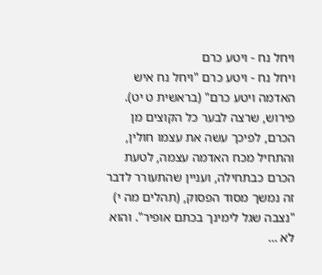ויחל נח - ויטע כרם
ויחל נח - ויטע כרם "ויחל נח איש האדמה ויטע כרם" (בראשית ט יט). פירוש, שרצה לבער כל הקוצים מן הכרם, לפיכך עשה את עצמו חולין, והתחיל מכח האדמה עצמה, לטעת הכרם כבתחילה, ועניין שהתעורר לדבר זה נמשך מסוד הפסוק, (תהלים מה י) "נצבה שגל לימינך בכתם אופיר". והוא לא …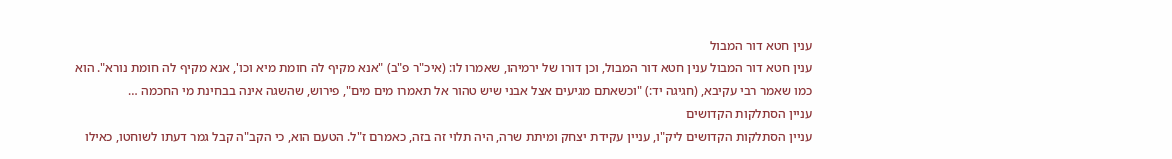ענין חטא דור המבול
ענין חטא דור המבול ענין חטא דור המבול, וכן דורו של ירמיהו, שאמרו לו: (איכ"ר פ"ב) "אנא מקיף לה חומת מיא וכו', אנא מקיף לה חומת נורא". הוא כמו שאמר רבי עקיבא, (חגיגה יד:) "וכשאתם מגיעים אצל אבני שיש טהור אל תאמרו מים מים", פירוש, שהשגה אינה בבחינת מי החכמה …
עניין הסתלקות הקדושים
עניין הסתלקות הקדושים ליק"ו, עניין עקידת יצחק ומיתת שרה, היה תלוי זה בזה, כאמרם ז"ל. הטעם הוא, כי הקב"ה קבל גמר דעתו לשוחטו, כאילו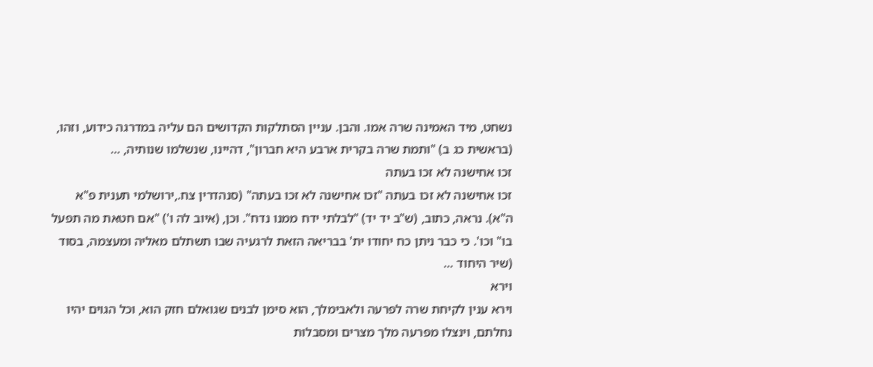נשחט, מיד האמינה שרה אמו. והבן. עניין הסתלקות הקדושים הם עליה במדרגה כידוע, וזהו, (בראשית כג ב) "ותמת שרה בקרית ארבע היא חברון", דהיינו, שנשלמו שנותיה, …
זכו אחישנה לא זכו בעתה
זכו אחישנה לא זכו בעתה "זכו אחישנה לא זכו בעתה" (סנהדרין צח.,ירושלמי תענית פ"א ה"א). נראה, כתוב, (ש"ב יד יד) "לבלתי ידח ממנו נדח". וכן, (איוב לה ו') "אם חטאת מה תפעל בו" וכו'. כי כבר ניתן כח יחודו ית' בבריאה הזאת לרגעיה שבו תשתלם מאליה ומעצמה, בסוד (שיר היחוד …
וירא
וירא ענין לקיחת שרה לפרעה ולאבימלך, הוא סימן לבנים שגואלם חזק הוא, וכל הגוים יהיו נחלתם, וינצלו מפרעה מלך מצרים ומסבלות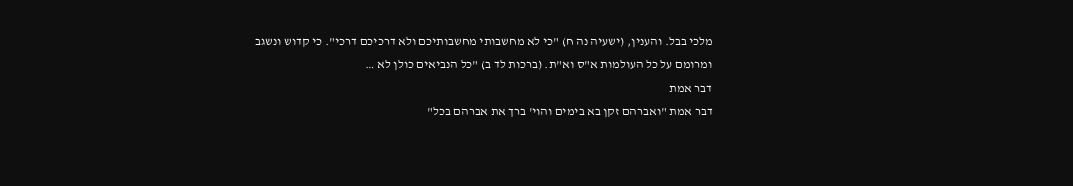מלכי בבל. והענין, (ישעיה נה ח) "כי לא מחשבותי מחשבותיכם ולא דרכיכם דרכי". כי קדוש ונשגב ומרומם על כל העולמות א"ס וא"ת. (ברכות לד ב) "כל הנביאים כולן לא …
דבר אמת
דבר אמת "ואברהם זקן בא בימים והוי' ברך את אברהם בכל"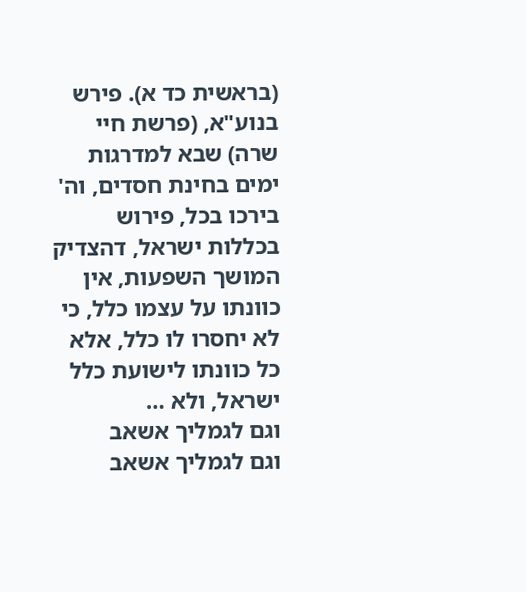(בראשית כד א). פירש בנוע"א, (פרשת חיי שרה) שבא למדרגות ימים בחינת חסדים, וה' בירכו בכל, פירוש בכללות ישראל, דהצדיק המושך השפעות, אין כוונתו על עצמו כלל, כי לא יחסרו לו כלל, אלא כל כוונתו לישועת כלל ישראל, ולא …
וגם לגמליך אשאב
וגם לגמליך אשאב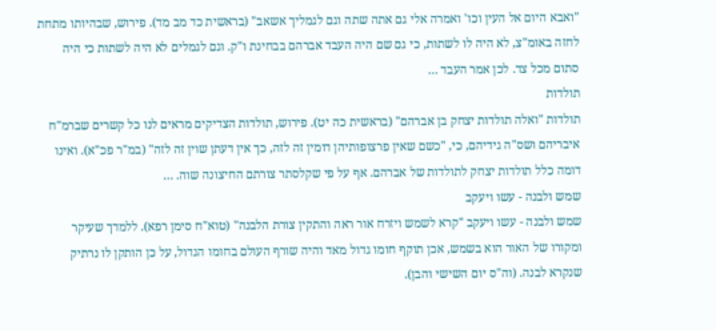"ואבא היום אל העין וכו' ואמרה אלי גם אתה שתה וגם לגמליך אשאב" (בראשית כד מב מד). פירוש, שבהיותו מתחת לחזה באומ"צ, לא היה לו לשתות, כי גם שם היה העבד אברהם בבחינת ו"ק. וגם לגמלים לא היה לשתות כי היה סתום מכל צד. לכן אמר העבד …
תולדות
תולדות "ואלה תולדות יצחק בן אברהם" (בראשית כה יט). פירוש, תולדות הצדיקים מראים לנו כל קשרים שברמ"ח איבריהם ושס"ה גידיהם, כי, "כשם שאין פרצופותיהן דומין זה לזה, כך אין דעתן שוין זה לזה" (במ"ר פכ"א). ואינו דומה כלל תולדות יצחק לתולדות של אברהם. אף על פי שקלסתר צורתם החיצונה שוה. …
שמש ולבנה - עשו ויעקב
שמש ולבנה - עשו ויעקב "קרא לשמש ויזרח אור ראה והתקין צורת הלבנה" (טוא"ח סימן רפא). ללמדך שעיקר ומקורו של האור הוא בשמש, אכן תוקף חומו גדול מאד והיה שורף העולם בחומו הגדול, על כן הותקן לו נרתיק שנקרא לבנה. (וה"ס יום השישי והבן).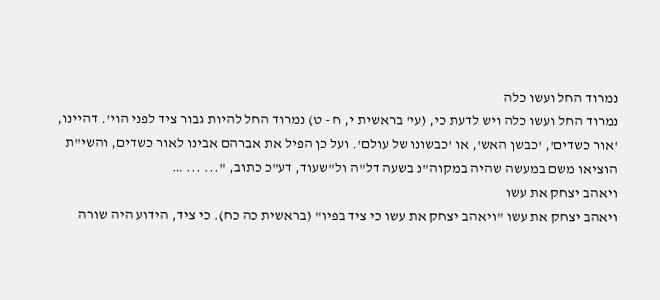נמרוד החל ועשו כלה
נמרוד החל ועשו כלה ויש לדעת כי, (עי' בראשית י, ח - ט) נמרוד החל להיות גבור ציד לפני הוי'. דהיינו, 'אור כשדים', 'כבשן האש', או 'כבשונו של עולם'. ועל כן הפיל את אברהם אבינו לאור כשדים, והשי"ת הוציאו משם במעשה שהיה במקוה"נ בשעה דל"ה ול"שעוד, דע"כ כתוב, "... ... …
ויאהב יצחק את עשו
ויאהב יצחק את עשו "ויאהב יצחק את עשו כי ציד בפיו" (בראשית כה כח). כי ציד, הידוע היה שורה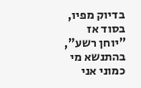בדיוק מפיו, בסוד אז "יוחן רשע", בהתנשא מי כמוני אני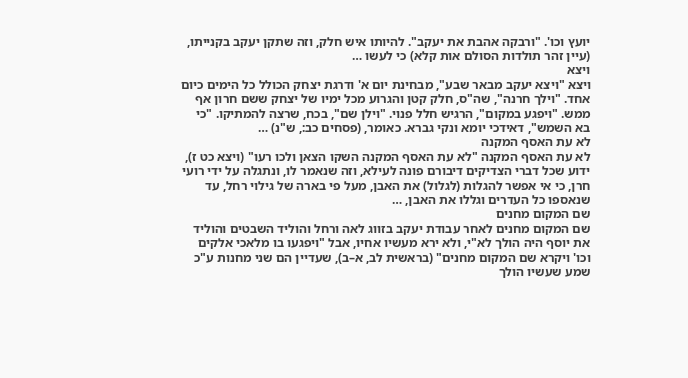יועץ וכו'. "ורבקה אהבת את יעקב". להיותו איש חלק, וזה שתקן יעקב בקנייתו, (עיין זהר תולדות הסולם אות קלא) כי לעשו …
ויצא
ויצא "ויצא יעקב מבאר שבע", מבחינת יום א' ודרגת יצחק הכולל כל הימים כיום אחד. "וילך חרנה", שה"ס, חלק קטן והגרוע מכל ימיו של יצחק ששם חרון אף ממש. "ויפגע במקום", הרגיש חלל פנוי. "וילן שם", בכח, שרצה להמתיקו. "כי בא השמש", דאידכי יומא ונקי גברא. כאומר, (פסחים כב:, ש"נ) …
לא עת האסף המקנה
לא עת האסף המקנה "לא עת האסף המקנה השקו הצאן ולכו רעו" (ויצא כט ז), ידוע שכל דברי הצדיקים דיבורם פונה לעילא, וזה שנאמר לו, ונתגלה על ידי רועי חרן, כי אי אפשר להגלות (לגלול) את האבן, מעל פי בארה של גילוי רחל, עד שנאספו כל העדרים וגללו את האבן, …
שם המקום מחנים
שם המקום מחנים לאחר עבודת יעקב בזווג לאה ורחל והוליד השבטים והוליד את יוסף היה הולך לא"י, ולא ירא מעשיו אחיו, אבל "ויפגעו בו מלאכי אלקים וכו' ויקרא שם המקום מחנים" (בראשית לב, א–ב), שעדיין הם שני מחנות ע"כ שמע שעשיו הולך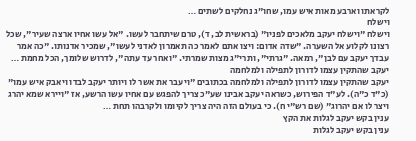לקראתו וארבע מאות איש עמו, שחו"ג נחלקים לשתים …
וישלח
וישלח "וישלח יעקב מלאכים לפניו" (בראשית לב, ד), טרם שיתחבר לעשו. "אל עשו אחיו ארצה שעיר", שכל רצונו לקלוע אל השערה. "שדה אדום: ויצו אתם לאמר כה תאמרון לאדני לעשו", שמכיר אדנותו. "כה אמר עבדך יעקב עם לבן", רמאה. "גרתי", ותרי"ג מצות שמרתי. "ואחר עד עתה", לדרוש שלומך, הכל מחמת …
יעקב שהתקין עצמו לדורון לתפילה ולמלחמה
יעקב שהתקין עצמו לדורון לתפילה ולמלחמה בכתובים "ויעבר את אשר לו ויותר יעקב לבדו ויאבק איש עמו" (כ"ד כ"ה). לע"ד הפירוש, כשראה יעקב אבינו שע"כ צריך להפגש עם אחיו עשו הרשע, אז "ויירא שמא יהרג ויצר לו אם יהרוג" (שם רש"י ח). כי בעולם הזה היה צריך לקיומו ולקרבהו תחת …
ענין בקש יעקב לגלות את הקץ
ענין בקש יעקב לגלות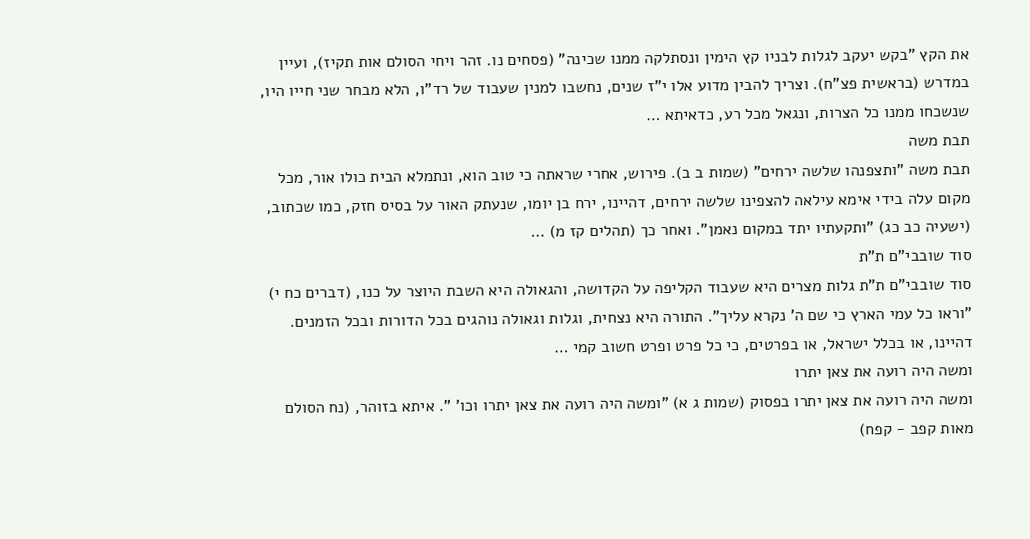את הקץ "בקש יעקב לגלות לבניו קץ הימין ונסתלקה ממנו שכינה" (פסחים נו. זהר ויחי הסולם אות תקיז), ועיין במדרש (בראשית פצ"ח). וצריך להבין מדוע אלו י"ז שנים, נחשבו למנין שעבוד של רד"ו, הלא מבחר שני חייו היו, שנשכחו ממנו כל הצרות, ונגאל מכל רע, כדאיתא …
תבת משה
תבת משה "ותצפנהו שלשה ירחים" (שמות ב ב). פירוש, אחרי שראתה כי טוב הוא, ונתמלא הבית כולו אור, מכל מקום עלה בידי אימא עילאה להצפינו שלשה ירחים, דהיינו, ירח בן יומו, שנעתק האור על בסיס חזק, כמו שכתוב, (ישעיה כב כג) "ותקעתיו יתד במקום נאמן". ואחר כך (תהלים קז מ) …
סוד שובבי"ם ת"ת
סוד שובבי"ם ת"ת גלות מצרים היא שעבוד הקליפה על הקדושה, והגאולה היא השבת היוצר על כנו, (דברים כח י) "וראו כל עמי הארץ כי שם ה' נקרא עליך". התורה היא נצחית, וגלות וגאולה נוהגים בכל הדורות ובכל הזמנים. דהיינו, או בכלל ישראל, או בפרטים, כי כל פרט ופרט חשוב קמי …
ומשה היה רועה את צאן יתרו
ומשה היה רועה את צאן יתרו בפסוק (שמות ג א) "ומשה היה רועה את צאן יתרו וכו' ". איתא בזוהר, (נח הסולם מאות קפב - קפח)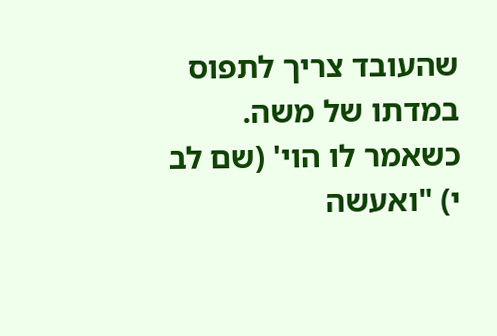שהעובד צריך לתפוס במדתו של משה. כשאמר לו הוי' (שם לב י) "ואעשה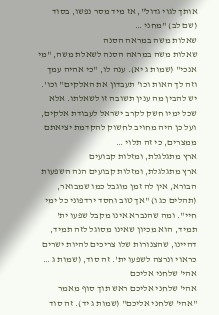אותך לגוי גדול", אז מיד מסר נפשו, בסוד (שם לב) "מחני …
שאלות משה במראה הסנה
שאלות משה במראה הסנה לשאלת משה, "מי אנכי" (שמות ג יא). ענה לו, "כי אהיה עמך וזה לך האות וכו' תעבדון את האלקים" וכו'. יש להבין מה ענין תשובה זו לשאלתו. אלא שכל ימיו חשק לקרב ישראל לעבודת אלקים, ועל כן היה מחויב לחשוק להקדמת יציאתם ממצרים, כי זה תלוי …
ארץ מתגלגלת, ומזלות קבועים
ארץ מתגלגלת, ומזלות קבועים הנה השפעות הבורא, אין לה זמן מוגבל כמו שמבואר, (תהלים כג ו) "אך טוב וחסד ירדפוני כל ימי חיי". ומה שהנברא אינו מקבל שפעו ית' תמיד, הוא מכיון שאינו מסוגל לזה תמיד, דהיינו, שהצנורות שלו צריכים להיות ישרים כראוי ונרצה לשפעו ית'. זה סוד, (שמות ג …
אהי' שלחני אליכם
אהי' שלחני אליכם ראש תוך סוף מאמר "אהי' שלחני אליכם" (שמות ג יד). זה סוד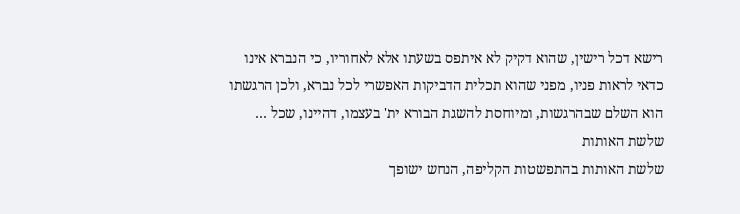רישא דכל רישין, שהוא דקיק לא איתפס בשעתו אלא לאחוריו, כי הנברא אינו כדאי לראות פניו, מפני שהוא תכלית הדביקות האפשרי לכל נברא, ולכן הרגשתו הוא השלם שבהרגשות, ומיוחסת להשגת הבורא ית' בעצמו, דהיינו, שכל …
שלשת האותות
שלשת האותות בהתפשטות הקליפה, הנחש ישופך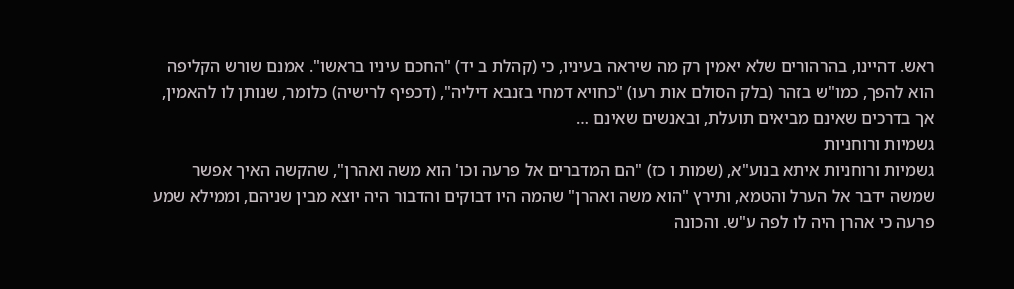ראש. דהיינו, בהרהורים שלא יאמין רק מה שיראה בעיניו, כי (קהלת ב יד) "החכם עיניו בראשו". אמנם שורש הקליפה הוא להפך, כמו"ש בזהר (בלק הסולם אות רעו) "כחויא דמחי בזנבא דיליה", (דכפיף לרישיה) כלומר, שנותן לו להאמין, אך בדרכים שאינם מביאים תועלת, ובאנשים שאינם …
גשמיות ורוחניות
גשמיות ורוחניות איתא בנוע"א, (שמות ו כז) "הם המדברים אל פרעה וכו' הוא משה ואהרן", שהקשה האיך אפשר שמשה ידבר אל הערל והטמא, ותירץ "הוא משה ואהרן" שהמה היו דבוקים והדבור היה יוצא מבין שניהם, וממילא שמע פרעה כי אהרן היה לו לפה ע"ש. והכונה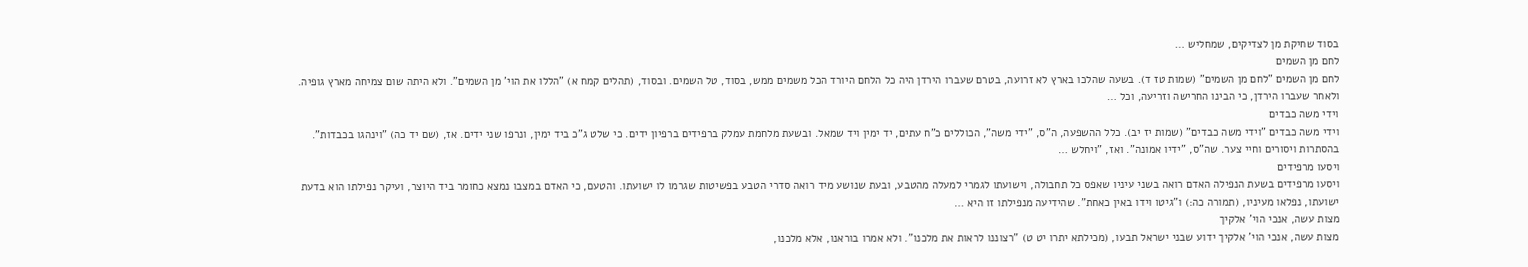בסוד שחיקת מן לצדיקים, שמחליש …
לחם מן השמים
לחם מן השמים "לחם מן השמים" (שמות טז ד). בשעה שהלכו בארץ לא זרועה, בטרם שעברו הירדן היה כל הלחם היורד הכל משמים ממש, בסוד, טל השמים. ובסוד, (תהלים קמח א) "הללו את הוי' מן השמים". ולא היתה שום צמיחה מארץ גופיה. ולאחר שעברו הירדן, כי הבינו החרישה וזריעה, וכל …
וידי משה כבדים
וידי משה כבדים "וידי משה כבדים" (שמות יז יב). כלל ההשפעה, ה"ס, "ידי משה", הכוללים כ"ח עתים, יד ימין ויד שמאל. ובשעת מלחמת עמלק ברפידים ברפיון ידים. כי שלט ג"כ ביד ימין, ונרפו שני ידים. אז, (שם יד כה) "וינהגו בכבדות". בהסתרות ויסורים וחיי צער. שה"ס, "ידיו אמונה". ואז, "ויחלש …
ויסעו מרפידים
ויסעו מרפידים בשעת הנפילה האדם רואה בשני עיניו שאפס כל תחבולה, וישועתו לגמרי למעלה מהטבע, ובעת שנושע מיד רואה סדרי הטבע בפשיטות שגרמו לו ישועתו. והטעם, כי האדם במצבו נמצא כחומר ביד היוצר, ועיקר נפילתו הוא בדעת ישועתו, נפלאו מעיניו, (תמורה כה:) ו"גיטו וידו באין כאחת". שהידיעה מנפילתו זו היא …
מצות עשה, אנכי הוי' אלקיך
מצות עשה, אנכי הוי' אלקיך ידוע שבני ישראל תבעו, (מכילתא יתרו יט ט) "רצוננו לראות את מלכנו". ולא אמרו בוראנו, אלא מלכנו,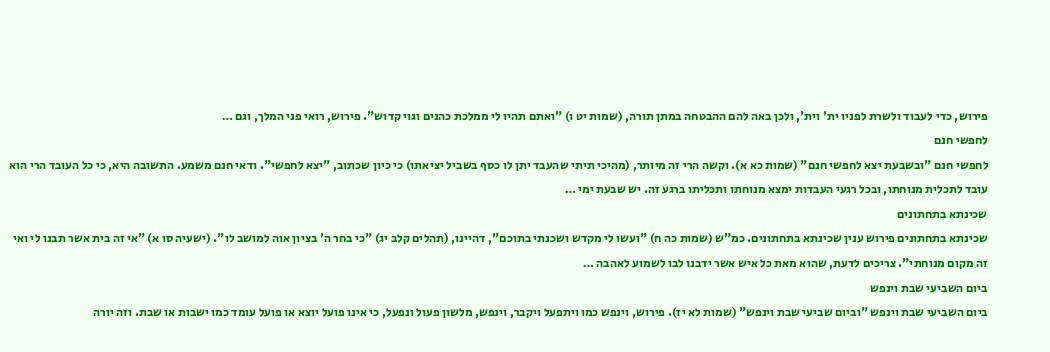פירוש, כדי לעבוד ולשרת לפניו ית' וית', ולכן באה להם ההבטחה במתן תורה, (שמות יט ו) "ואתם תהיו לי ממלכת כהנים וגוי קדוש". פירוש, רואי פני המלך, וגם …
לחפשי חנם
לחפשי חנם "ובשבעת יצא לחפשי חנם" (שמות כא א). וקשה הרי זה מיותר, (מהיכי תיתי שהעבד יתן לו כסף בשביל יציאתו) כי כיון שכתוב, "יצא לחפשי". ודאי חנם משמע. התשובה היא, כי כל העובד הרי הוא עובד לתכלית מנוחתו, ובכל רגעי העבדות ימצא מנוחתו ותכליתו ברגע זה. יש שבעת ימי …
שכינתא בתחתונים
שכינתא בתחתונים פירוש ענין שכינתא בתחתונים. כמ"ש (שמות כה ח) "ועשו לי מקדש ושכנתי בתוכם", דהיינו, (תהלים קלב יג) "כי בחר ה' בציון אוה למושב לו". (ישעיה סו א) "אי זה בית אשר תבנו לי ואי זה מקום מנוחתי". צריכים לדעת, שהוא מאת כל איש אשר ידבנו לבו לשמוע לאהבה …
ביום השביעי שבת וינפש
ביום השביעי שבת וינפש "וביום שביעי שבת וינפש" (שמות לא יז). פירוש, וינפש כמו ויתפעל ויקבר, וינפש, מלשון פעול ונפעל, כי אינו פועל יוצא או פועל עומד כמו ישבות או שבת. וזה יורה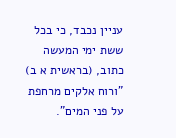עניין נכבד, כי בכל ששת ימי המעשה כתוב, (בראשית א ב) "ורוח אלקים מרחפת על פני המים".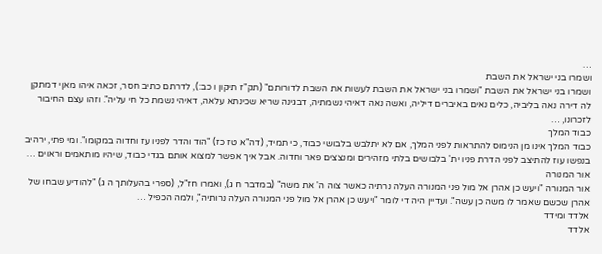…
ושמרו בני ישראל את השבת
ושמרו בני ישראל את השבת "ושמרו בני ישראל את השבת לעשות את השבת לדורותם" (תק"ז תיקון ו כב:), לדרתם כתיב חסר, זכאה איהו מאןי דמתקן לה דירה נאה בליביה, כלים נאים באיברים דיליה, ואשה נאה דאיהי נשמתיה, דבגינה שריא שכינתא עלאה, דאיהי נשמת כל חי עליה". וזהו עצם החיבור לזכרונו, …
כבוד המלך
כבוד המלך אינו מן הנימוס להתראות לפני המלך, אם לא יתלבש בלבושי כבוד, כי תמיד, (דה"א טז כז) "הוד והדר לפניו עז וחדוה במקומו". ומי פתי, ירהיב בנפשו עוז להתיצב לפני הדרת פניו ית' בלבושים בלתי מזהירים ומנצצים פאר וחדוה. אבל איך אפשר למצוא אותם בגדי כבוד, שיהיו מותאמים וראוים …
אור המנורה
אור המנורה "ויעש כן אהרן אל מול פני המנורה העלה נרתיה כאשר צוה ה' את משה" (במדבר ח ג), ואמרו חז"ל, (ספרי בהעלותך ה ג) "להודיע שבחו של אהרן שכשם שאמר לו משה כן עשה". ועדיין היה די לומר "ויעש כן אהרן אל מול פני המנורה העלה נרותיה", ולמה הכפיל …
אלדד ומידד
אלדד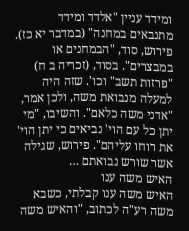ומידד עניין "אלדד ומידד מתנבאים במחנה" (במדבר יא כז). פירוש, סוד, "הבמחנים או במבצרים". בסוד, (זכריה ב ח) "פרזות תשב" וכו'. שזה היה למעלה מנבואת משה, ולכן אמר, "אדני משה כלאם". והשיבו, "מי יתן כל עם הוי' נביאים כי יתן הוי' את רוחו עליהם". פירוש, שגילה אשר שורש נבואתם …
האיש משה ענו
האיש משה ענו קבלתי, כשבא משה רע"ה לכתוב, "והאיש משה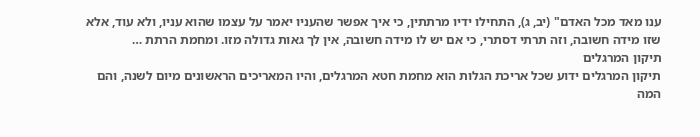ענו מאד מכל האדם" (יב, ג), התחילו ידיו מרתתין, כי איך אפשר שהעניו יאמר על עצמו שהוא עניו, ולא עוד, אלא שזו מידה חשובה, וזה תרתי דסתרי, כי אם יש לו מידה חשובה, אין לך גאות גדולה מזו. ומחמת הרתת …
תיקון המרגלים
תיקון המרגלים ידוע שכל אריכת הגלות הוא מחמת חטא המרגלים, והיו המאריכים הראשונים מיום לשנה, והם המה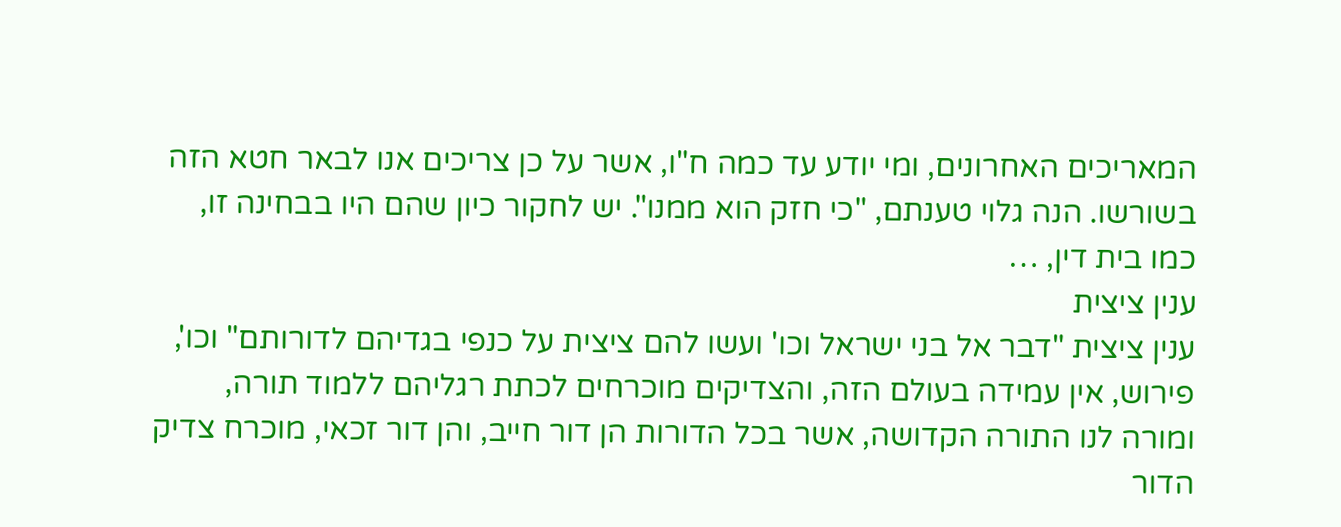המאריכים האחרונים, ומי יודע עד כמה ח"ו, אשר על כן צריכים אנו לבאר חטא הזה בשורשו. הנה גלוי טענתם, "כי חזק הוא ממנו". יש לחקור כיון שהם היו בבחינה זו, כמו בית דין, …
ענין ציצית
ענין ציצית "דבר אל בני ישראל וכו' ועשו להם ציצית על כנפי בגדיהם לדורותם" וכו', פירוש, אין עמידה בעולם הזה, והצדיקים מוכרחים לכתת רגליהם ללמוד תורה, ומורה לנו התורה הקדושה, אשר בכל הדורות הן דור חייב, והן דור זכאי, מוכרח צדיק הדור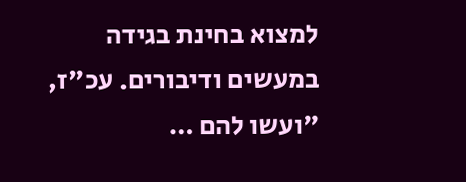למצוא בחינת בגידה במעשים ודיבורים. עכ"ז, "ועשו להם …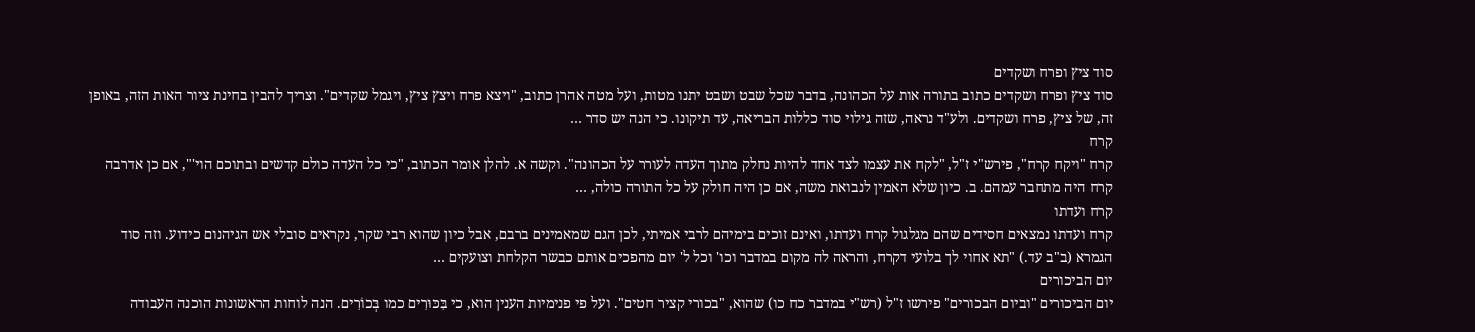סוד ציץ ופרח ושקדים
סוד ציץ ופרח ושקדים כתוב בתורה אות על הכהונה, בדבר שכל שבט ושבט יתנו מטות, ועל מטה אהרן כתוב, "ויצא פרח ויצץ ציץ, ויגמל שקדים". וצריך להבין בחינת ציור האות הזה, באופן זה, של ציץ, פרח ושקדים. ולע"ד נראה, שזה גילוי סוד כללות הבריאה, עד תיקונו. כי הנה יש סדר …
קרח
קרח "ויקח קרח", פירש"י ז"ל, "לקח את עצמו לצד אחד להיות נחלק מתוך העדה לעורר על הכהונה". וקשה א. להלן אומר הכתוב, "כי כל העדה כולם קדשים ובתוכם הוי'", אם כן אדרבה קרח היה מתחבר עמהם. ב. כיון שלא האמין לנבואת משה, אם כן היה חולק על כל התורה כולה, …
קרח ועדתו
קרח ועדתו נמצאים חסידים שהם מגלגול קרח ועדתו, ואינם זוכים בימיהם לרבי אמיתי, לכן הגם שמאמינים ברבם, אבל כיון שהוא רבי שקר, נקראים סובלי אש הגיהנום כידוע. וזה סוד הגמרא (ב"ב עד.) "תא אחוי לך בלועי דקרח, והראה לה מקום במדבר וכו' וכל ל' יום מהפכים אותם כבשר הקלחת וצועקים …
יום הביכורים
יום הביכורים "וביום הבכורים" פירשו ז"ל (רש"י במדבר כח כו) שהוא, "בכורי קציר חטים". ועל פי פנימיות הענין הוא, כי בִּכּוּרִים כמו בְּכוֹרִים. הנה לוחות הראשונות הוכנה העבודה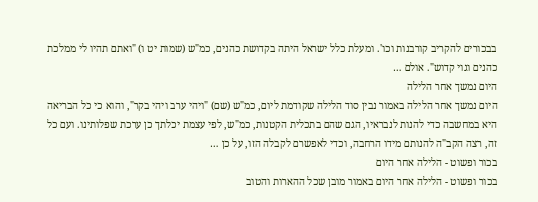בבכורים להקריב קורבנות וכו'. ומעלת כלל ישראל היתה בקדושת כהנים, כמ"ש (שמות יט ו) "ואתם תהיו לי ממלכת כהנים וגוי קדוש". אולם …
היום נמשך אחר הלילה
היום נמשך אחר הלילה באמור נבין סוד הלילה שקודמת ליום, כמ"ש (שם) "ויהי ערב ויהי בקר", והוא כי כל הבריאה היא במחשבה כדי להנות לנבראיו, הגם שהם בתכלית הקטנות, כמ"ש, לפי עצמת יכלתך כן ערכת שפלותינו. ועם כל זה, רצה הקב"ה להנותם מידו הרחבה, וכדי לאפשרם לקבלה הזו, על כן …
בכור ופשוט - הלילה אחר היום
בכור ופשוט - הלילה אחר היום באמור מובן שכל ההארות והטוב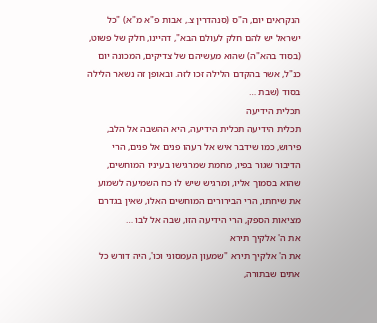הנקראים יום, ה"ס (סנהדרין צ., אבות פ"א מ"א) "כל ישראל יש להם חלק לעולם הבא", דהיינו, חלק של פשוט, (בסוד בהא"ה) שהוא מעשיהם של צדיקים, המכונה יום כנ"ל, אשר בהקדם הלילה זכו לזה. ובאופן זה נשאר הלילה בסוד (שבת …
תכלית הידיעה
תכלית הידיעה תכלית הידיעה, היא ההשבה אל הלב, פירוש, כמו שידבר איש אל רעהו פנים אל פנים, הרי הדיבור שגור בפיו, מחמת שמרגישו בעיניו המוחשים, שהוא בסמוך אליו, ומרגיש שיש לו כח השמיעה לשמוע את שיחתו, הרי הבירורים המוחשים האלו, שאין בגדרם מציאות הספק, הרי הידיעה הזו, שבה אל לבו …
את ה' אלקיך תירא
את ה' אלקיך תירא "שמעון העמסוני וכו', היה דורש כל אתים שבתורה,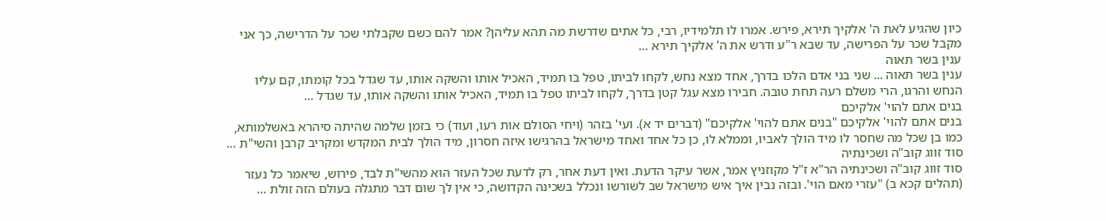כיון שהגיע לאת ה' אלקיך תירא, פירש. אמרו לו תלמידיו, רבי, כל אתים שדרשת מה תהא עליהן? אמר להם כשם שקבלתי שכר על הדרישה, כך אני מקבל שכר על הפרישה, עד שבא ר"ע ודרש את ה' אלקיך תירא …
ענין בשר תאוה
ענין בשר תאוה ... שני בני אדם הלכו בדרך, אחד מצא נחש, לקחו לביתו, טפל בו תמיד, האכיל אותו והשקה אותו, עד שגדל בכל קומתו, קם עליו הנחש והרגו, הרי משלם רעה תחת טובה. חבירו מצא עגל קטן בדרך, לקחו לביתו טפל בו תמיד, האכיל אותו והשקה אותו, עד שגדל …
בנים אתם להוי' אלקיכם
בנים אתם להוי' אלקיכם "בנים אתם להוי' אלקיכם" (דברים יד א). ועי' בזהר (ויחי הסולם אות רעו, ועוד) כי בזמן שלמה שהיתה סיהרא באשלמותא, כמו בן שכל מה שחסר לו מיד הולך לאביו, וממלא לו, כן כל אחד ואחד מישראל בהרגישו איזה חסרון, מיד הולך לבית המקדש ומקריב קרבן והשי"ת …
סוד זווג קוב"ה ושכינתיה
סוד זווג קוב"ה ושכינתיה הר"א ז"ל מקוזניץ אמר, אשר עיקר הדעת. ואין דעת אחר, רק לדעת שכל העזר הוא מהשי"ת לבד, פירוש, שיאמר כל נעזר (תהלים קכא ב) "עזרי מאם הוי'. ובזה נבין איך איש מישראל שב לשורשו ונכלל בשכינה הקדושה, כי אין לך שום דבר מתגלה בעולם הזה זולת …